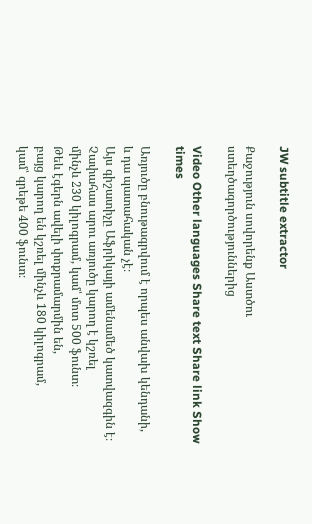JW subtitle extractor

Քաջություն սովորենք Աստծու ստեղծագործություններից

Video Other languages Share text Share link Show times

Առյուծը բնութագրվում է որպես անվախ կենդանի,
և դա պատահական չէ։
Այս գիշատիչը Աֆրիկայի ամենամեծ կատվազգին է։
Չափահաս արու առյուծը կարող է կշռել
մինչև 230 կիլոգրամ, կամ՝ մոտ 500 ֆունտ։
Թեև էգերն ավելի փոքրամարմին են,
բայց կարող են կշռել մինչև 180 կիլոգրամ,
կամ՝ գրեթե 400 ֆունտ։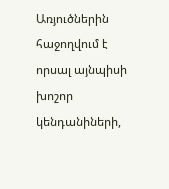Առյուծներին հաջողվում է որսալ այնպիսի խոշոր
կենդանիների,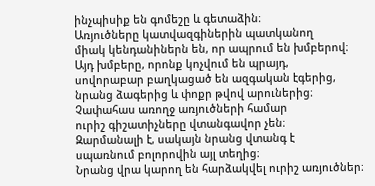ինչպիսիք են գոմեշը և գետաձին։
Առյուծները կատվազգիներին պատկանող
միակ կենդանիներն են, որ ապրում են խմբերով։
Այդ խմբերը, որոնք կոչվում են պրայդ,
սովորաբար բաղկացած են ազգական էգերից,
նրանց ձագերից և փոքր թվով արուներից։
Չափահաս առողջ առյուծների համար
ուրիշ գիշատիչները վտանգավոր չեն։
Զարմանալի է, սակայն նրանց վտանգ է
սպառնում բոլորովին այլ տեղից։
Նրանց վրա կարող են հարձակվել ուրիշ առյուծներ։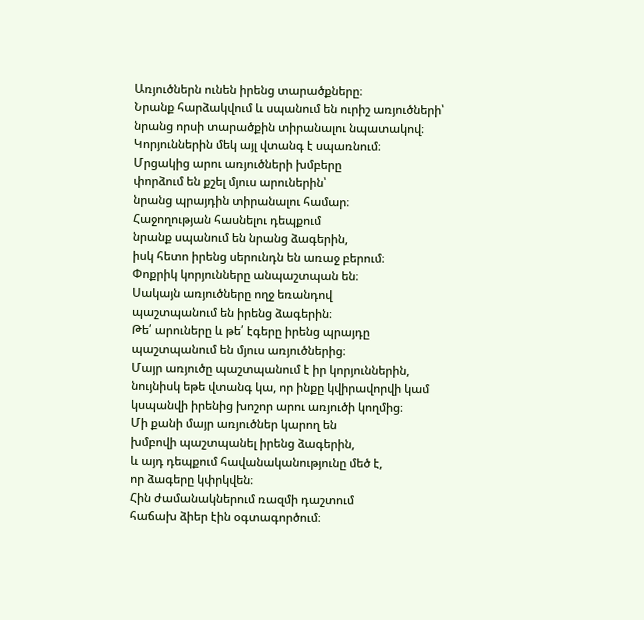Առյուծներն ունեն իրենց տարածքները։
Նրանք հարձակվում և սպանում են ուրիշ առյուծների՝
նրանց որսի տարածքին տիրանալու նպատակով։
Կորյուններին մեկ այլ վտանգ է սպառնում։
Մրցակից արու առյուծների խմբերը
փորձում են քշել մյուս արուներին՝
նրանց պրայդին տիրանալու համար։
Հաջողության հասնելու դեպքում
նրանք սպանում են նրանց ձագերին,
իսկ հետո իրենց սերունդն են առաջ բերում։
Փոքրիկ կորյունները անպաշտպան են։
Սակայն առյուծները ողջ եռանդով
պաշտպանում են իրենց ձագերին։
Թե՛ արուները և թե՛ էգերը իրենց պրայդը
պաշտպանում են մյուս առյուծներից։
Մայր առյուծը պաշտպանում է իր կորյուններին,
նույնիսկ եթե վտանգ կա, որ ինքը կվիրավորվի կամ
կսպանվի իրենից խոշոր արու առյուծի կողմից։
Մի քանի մայր առյուծներ կարող են
խմբովի պաշտպանել իրենց ձագերին,
և այդ դեպքում հավանականությունը մեծ է,
որ ձագերը կփրկվեն։
Հին ժամանակներում ռազմի դաշտում
հաճախ ձիեր էին օգտագործում։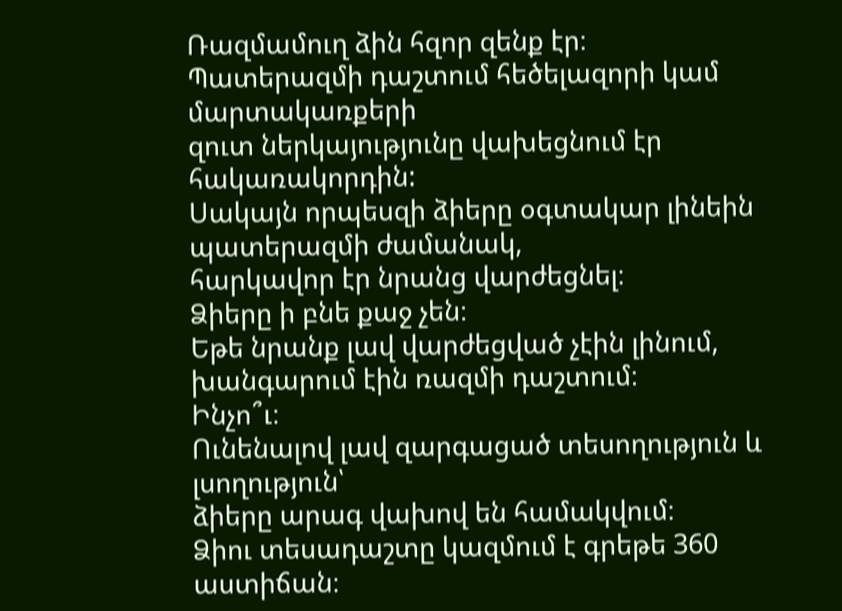Ռազմամուղ ձին հզոր զենք էր։
Պատերազմի դաշտում հեծելազորի կամ մարտակառքերի
զուտ ներկայությունը վախեցնում էր հակառակորդին:
Սակայն որպեսզի ձիերը օգտակար լինեին պատերազմի ժամանակ,
հարկավոր էր նրանց վարժեցնել։
Ձիերը ի բնե քաջ չեն։
Եթե նրանք լավ վարժեցված չէին լինում,
խանգարում էին ռազմի դաշտում։
Ինչո՞ւ։
Ունենալով լավ զարգացած տեսողություն և լսողություն՝
ձիերը արագ վախով են համակվում։
Ձիու տեսադաշտը կազմում է գրեթե 360 աստիճան։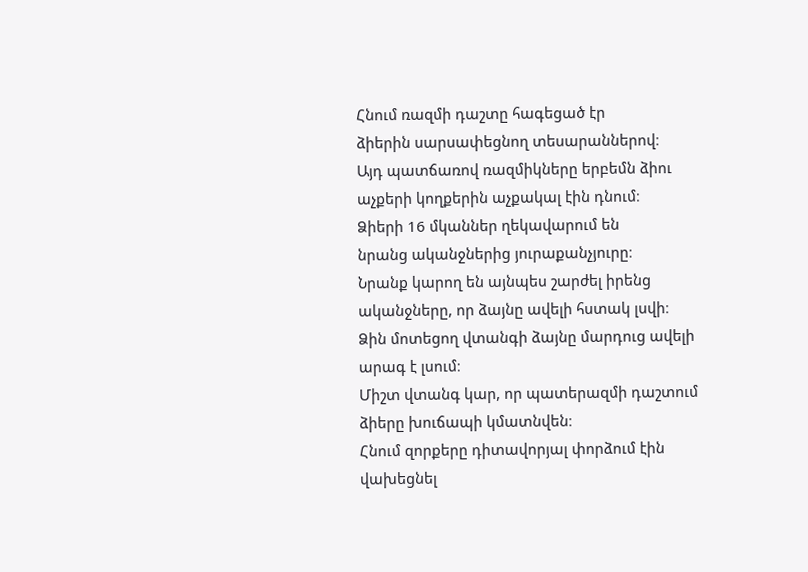Հնում ռազմի դաշտը հագեցած էր
ձիերին սարսափեցնող տեսարաններով։
Այդ պատճառով ռազմիկները երբեմն ձիու
աչքերի կողքերին աչքակալ էին դնում։
Ձիերի 16 մկաններ ղեկավարում են
նրանց ականջներից յուրաքանչյուրը։
Նրանք կարող են այնպես շարժել իրենց
ականջները, որ ձայնը ավելի հստակ լսվի։
Ձին մոտեցող վտանգի ձայնը մարդուց ավելի արագ է լսում։
Միշտ վտանգ կար, որ պատերազմի դաշտում ձիերը խուճապի կմատնվեն։
Հնում զորքերը դիտավորյալ փորձում էին վախեցնել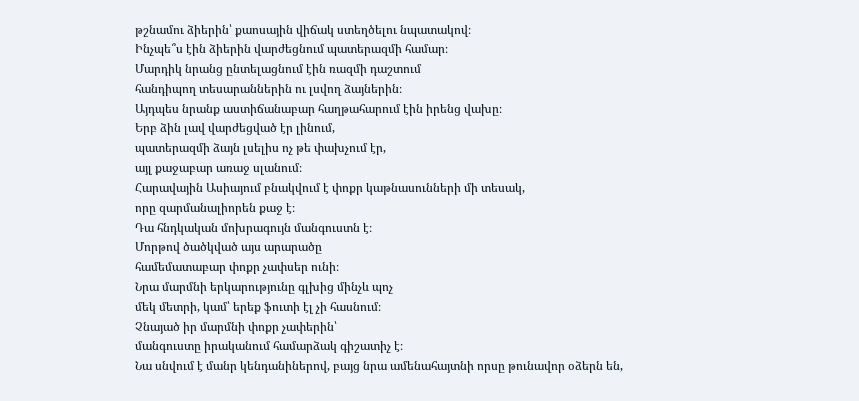թշնամու ձիերին՝ քաոսային վիճակ ստեղծելու նպատակով։
Ինչպե՞ս էին ձիերին վարժեցնում պատերազմի համար։
Մարդիկ նրանց ընտելացնում էին ռազմի դաշտում
հանդիպող տեսարաններին ու լսվող ձայներին։
Այդպես նրանք աստիճանաբար հաղթահարում էին իրենց վախը։
Երբ ձին լավ վարժեցված էր լինում,
պատերազմի ձայն լսելիս ոչ թե փախչում էր,
այլ քաջաբար առաջ սլանում։
Հարավային Ասիայում բնակվում է փոքր կաթնասունների մի տեսակ,
որը զարմանալիորեն քաջ է։
Դա հնդկական մոխրագույն մանգուստն է։
Մորթով ծածկված այս արարածը
համեմատաբար փոքր չափսեր ունի։
Նրա մարմնի երկարությունը գլխից մինչև պոչ
մեկ մետրի, կամ՝ երեք ֆուտի էլ չի հասնում։
Չնայած իր մարմնի փոքր չափերին՝
մանգուստը իրականում համարձակ գիշատիչ է։
Նա սնվում է մանր կենդանիներով, բայց նրա ամենահայտնի որսը թունավոր օձերն են,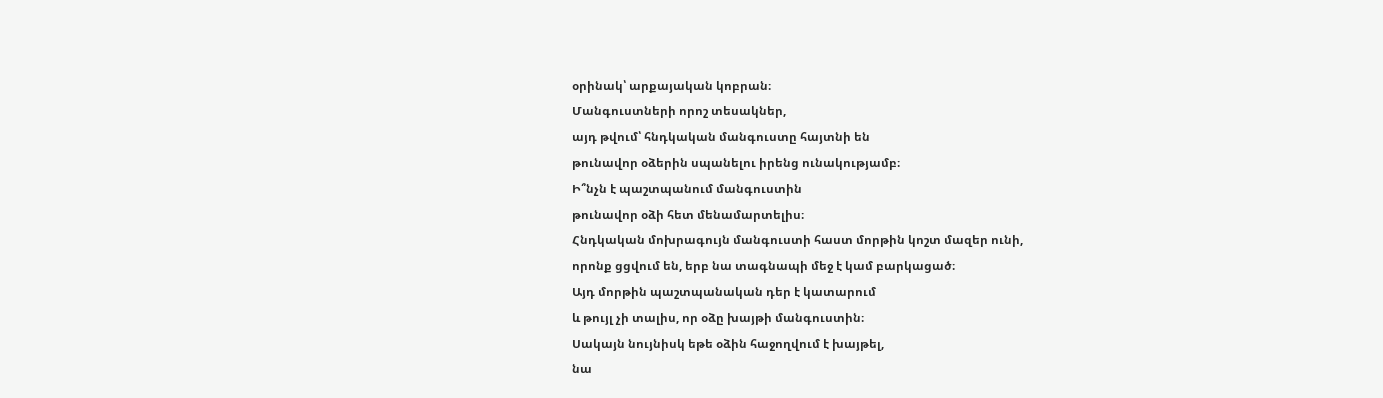օրինակ՝ արքայական կոբրան։
Մանգուստների որոշ տեսակներ,
այդ թվում՝ հնդկական մանգուստը հայտնի են
թունավոր օձերին սպանելու իրենց ունակությամբ։
Ի՞նչն է պաշտպանում մանգուստին
թունավոր օձի հետ մենամարտելիս։
Հնդկական մոխրագույն մանգուստի հաստ մորթին կոշտ մազեր ունի,
որոնք ցցվում են, երբ նա տագնապի մեջ է կամ բարկացած։
Այդ մորթին պաշտպանական դեր է կատարում
և թույլ չի տալիս, որ օձը խայթի մանգուստին։
Սակայն նույնիսկ եթե օձին հաջողվում է խայթել,
նա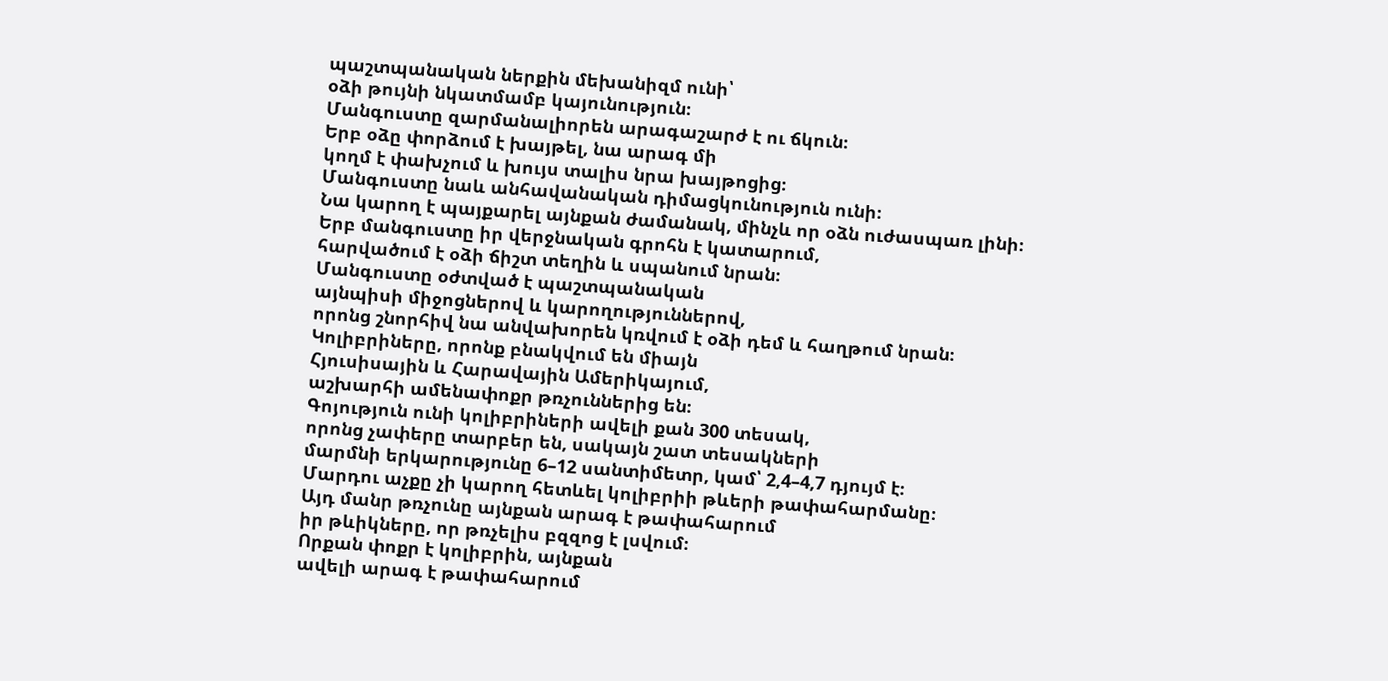պաշտպանական ներքին մեխանիզմ ունի՝
օձի թույնի նկատմամբ կայունություն։
Մանգուստը զարմանալիորեն արագաշարժ է ու ճկուն։
Երբ օձը փորձում է խայթել, նա արագ մի
կողմ է փախչում և խույս տալիս նրա խայթոցից։
Մանգուստը նաև անհավանական դիմացկունություն ունի։
Նա կարող է պայքարել այնքան ժամանակ, մինչև որ օձն ուժասպառ լինի։
Երբ մանգուստը իր վերջնական գրոհն է կատարում,
հարվածում է օձի ճիշտ տեղին և սպանում նրան։
Մանգուստը օժտված է պաշտպանական
այնպիսի միջոցներով և կարողություններով,
որոնց շնորհիվ նա անվախորեն կռվում է օձի դեմ և հաղթում նրան։
Կոլիբրիները, որոնք բնակվում են միայն
Հյուսիսային և Հարավային Ամերիկայում,
աշխարհի ամենափոքր թռչուններից են։
Գոյություն ունի կոլիբրիների ավելի քան 300 տեսակ,
որոնց չափերը տարբեր են, սակայն շատ տեսակների
մարմնի երկարությունը 6–12 սանտիմետր, կամ՝ 2,4–4,7 դյույմ է։
Մարդու աչքը չի կարող հետևել կոլիբրիի թևերի թափահարմանը։
Այդ մանր թռչունը այնքան արագ է թափահարում
իր թևիկները, որ թռչելիս բզզոց է լսվում։
Որքան փոքր է կոլիբրին, այնքան
ավելի արագ է թափահարում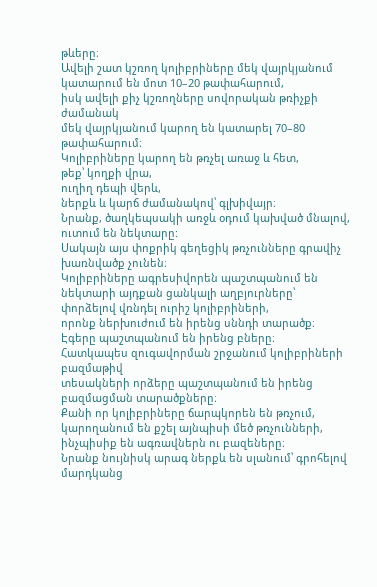թևերը։
Ավելի շատ կշռող կոլիբրիները մեկ վայրկյանում
կատարում են մոտ 10–20 թափահարում,
իսկ ավելի քիչ կշռողները սովորական թռիչքի ժամանակ
մեկ վայրկյանում կարող են կատարել 70–80 թափահարում։
Կոլիբրիները կարող են թռչել առաջ և հետ,
թեք՝ կողքի վրա,
ուղիղ դեպի վերև,
ներքև և կարճ ժամանակով՝ գլխիվայր։
Նրանք, ծաղկեպսակի առջև օդում կախված մնալով,
ուտում են նեկտարը:
Սակայն այս փոքրիկ գեղեցիկ թռչունները գրավիչ խառնվածք չունեն։
Կոլիբրիները ագրեսիվորեն պաշտպանում են
նեկտարի այդքան ցանկալի աղբյուրները՝
փորձելով վռնդել ուրիշ կոլիբրիների,
որոնք ներխուժում են իրենց սննդի տարածք։
Էգերը պաշտպանում են իրենց բները։
Հատկապես զուգավորման շրջանում կոլիբրիների բազմաթիվ
տեսակների որձերը պաշտպանում են իրենց բազմացման տարածքները։
Քանի որ կոլիբրիները ճարպկորեն են թռչում,
կարողանում են քշել այնպիսի մեծ թռչունների,
ինչպիսիք են ագռավներն ու բազեները։
Նրանք նույնիսկ արագ ներքև են սլանում՝ գրոհելով մարդկանց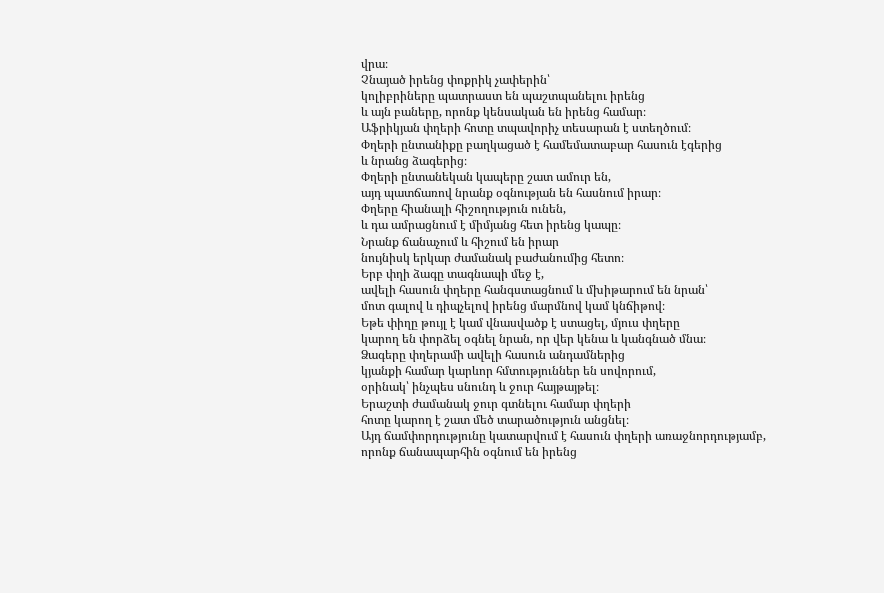վրա։
Չնայած իրենց փոքրիկ չափերին՝
կոլիբրիները պատրաստ են պաշտպանելու իրենց
և այն բաները, որոնք կենսական են իրենց համար։
Աֆրիկյան փղերի հոտը տպավորիչ տեսարան է ստեղծում։
Փղերի ընտանիքը բաղկացած է համեմատաբար հասուն էգերից
և նրանց ձագերից։
Փղերի ընտանեկան կապերը շատ ամուր են,
այդ պատճառով նրանք օգնության են հասնում իրար։
Փղերը հիանալի հիշողություն ունեն,
և դա ամրացնում է միմյանց հետ իրենց կապը։
Նրանք ճանաչում և հիշում են իրար
նույնիսկ երկար ժամանակ բաժանումից հետո։
Երբ փղի ձագը տագնապի մեջ է,
ավելի հասուն փղերը հանգստացնում և մխիթարում են նրան՝
մոտ գալով և դիպչելով իրենց մարմնով կամ կնճիթով։
Եթե փիղը թույլ է կամ վնասվածք է ստացել, մյուս փղերը
կարող են փորձել օգնել նրան, որ վեր կենա և կանգնած մնա։
Ձագերը փղերամի ավելի հասուն անդամներից
կյանքի համար կարևոր հմտություններ են սովորում,
օրինակ՝ ինչպես սնունդ և ջուր հայթայթել։
Երաշտի ժամանակ ջուր գտնելու համար փղերի
հոտը կարող է շատ մեծ տարածություն անցնել։
Այդ ճամփորդությունը կատարվում է հասուն փղերի առաջնորդությամբ,
որոնք ճանապարհին օգնում են իրենց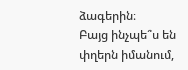ձագերին։
Բայց ինչպե՞ս են փղերն իմանում,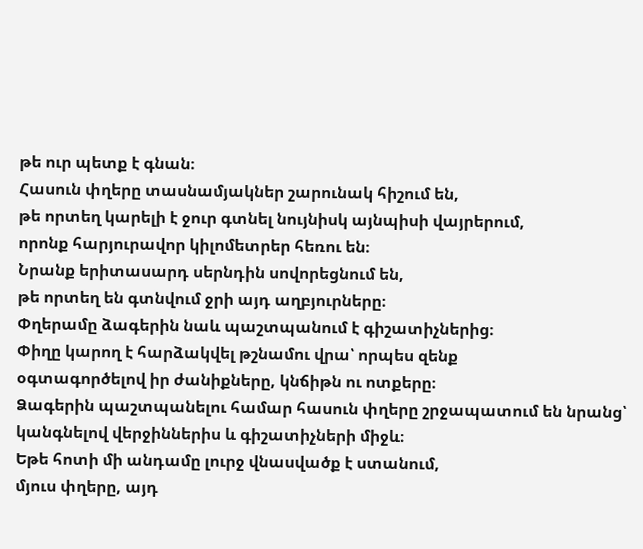թե ուր պետք է գնան։
Հասուն փղերը տասնամյակներ շարունակ հիշում են,
թե որտեղ կարելի է ջուր գտնել նույնիսկ այնպիսի վայրերում,
որոնք հարյուրավոր կիլոմետրեր հեռու են։
Նրանք երիտասարդ սերնդին սովորեցնում են,
թե որտեղ են գտնվում ջրի այդ աղբյուրները։
Փղերամը ձագերին նաև պաշտպանում է գիշատիչներից։
Փիղը կարող է հարձակվել թշնամու վրա՝ որպես զենք
օգտագործելով իր ժանիքները, կնճիթն ու ոտքերը։
Ձագերին պաշտպանելու համար հասուն փղերը շրջապատում են նրանց՝
կանգնելով վերջիններիս և գիշատիչների միջև։
Եթե հոտի մի անդամը լուրջ վնասվածք է ստանում,
մյուս փղերը, այդ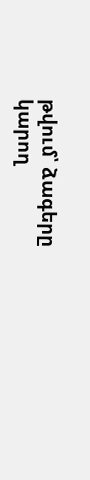թվում՝ ձագերը
կարող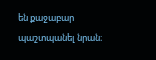են քաջաբար պաշտպանել նրան։